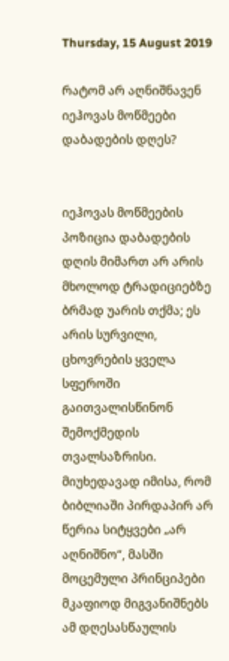Thursday, 15 August 2019

რატომ არ აღნიშნავენ იეჰოვას მოწმეები დაბადების დღეს?


იეჰოვას მოწმეების პოზიცია დაბადების დღის მიმართ არ არის მხოლოდ ტრადიციებზე ბრმად უარის თქმა; ეს არის სურვილი, ცხოვრების ყველა სფეროში გაითვალისწინონ შემოქმედის თვალსაზრისი. მიუხედავად იმისა, რომ ბიბლიაში პირდაპირ არ წერია სიტყვები „არ აღნიშნო“, მასში მოცემული პრინციპები მკაფიოდ მიგვანიშნებს ამ დღესასწაულის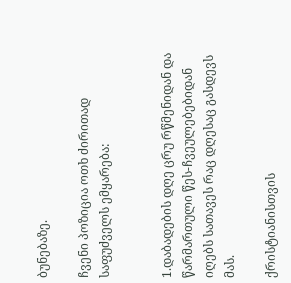ბუნებაზე.

ჩვენი პოზიცია ოთხ ძირითად საფუძველს ემყარება:


1.დაბადების დღე ცრუ რწმენიდან და წარმართული წეს-ჩვეულებებიდან იღებს სათავეს რაც დღესაც გასდევს მას.

ქრისტიანისთვის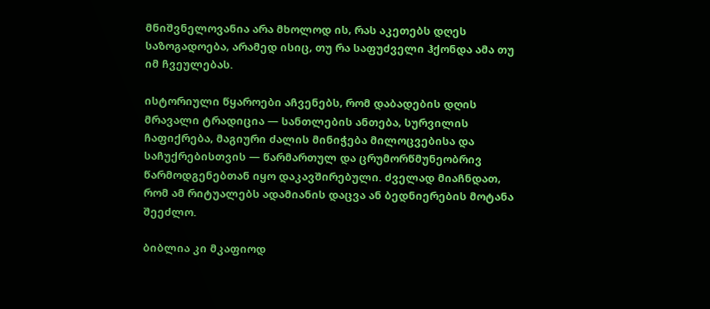მნიშვნელოვანია არა მხოლოდ ის, რას აკეთებს დღეს საზოგადოება, არამედ ისიც, თუ რა საფუძველი ჰქონდა ამა თუ იმ ჩვეულებას.

ისტორიული წყაროები აჩვენებს, რომ დაბადების დღის მრავალი ტრადიცია — სანთლების ანთება, სურვილის ჩაფიქრება, მაგიური ძალის მინიჭება მილოცვებისა და საჩუქრებისთვის — წარმართულ და ცრუმორწმუნეობრივ წარმოდგენებთან იყო დაკავშირებული. ძველად მიაჩნდათ, რომ ამ რიტუალებს ადამიანის დაცვა ან ბედნიერების მოტანა შეეძლო.

ბიბლია კი მკაფიოდ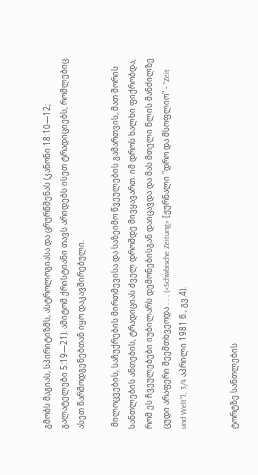გმობს მაგიას, სპირიტიზმს, ასტროლოგიასა და ცრურწმენას (კანონი 18:10—12; გალატელები 5:19—21). ამიტომ ქრისტიანი თავს არიდებს ისეთ ტრადიციებს, რომლებიც ასეთ წარმოდგენებთან იყო დაკავშირებული.

 მილოცვების, საჩუქრების მირთმევისა და საზეიმო წვეულების გამართვის, მათ შორის სანთლების ანთების, ტრადიციას ძველ დრომდე მივყავართ. იმ დროს ხალხი ფიქრობდა, რომ ეს ჩვეულებები იუბილარს დემონებისგან დაიცავდა და მას მთელი წლის მანძილზე ცუდი არაფერი შეემთხვეოდა . . . («Schwbische Zeitung» [ჟურნალი "დრო და მსოფლიო" - "Zeit und Welt"], 3/4 აპრილი 1981 წ., გვ.4).


ტორტზე სანთლების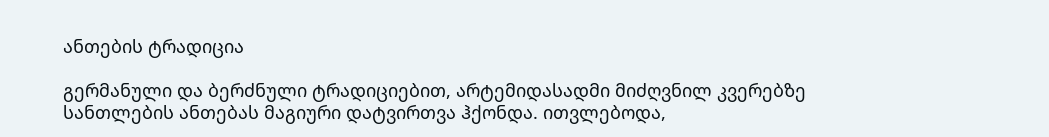ანთების ტრადიცია

გერმანული და ბერძნული ტრადიციებით, არტემიდასადმი მიძღვნილ კვერებზე სანთლების ანთებას მაგიური დატვირთვა ჰქონდა. ითვლებოდა,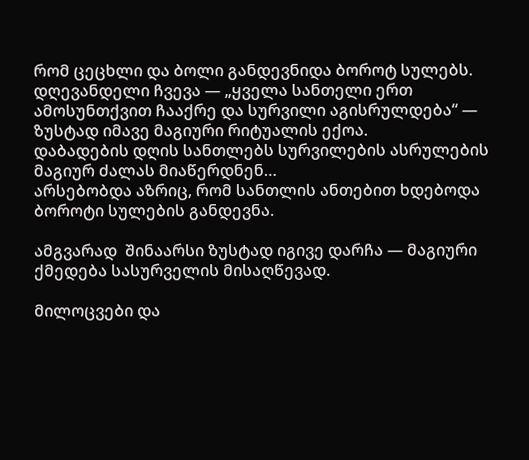რომ ცეცხლი და ბოლი განდევნიდა ბოროტ სულებს. დღევანდელი ჩვევა — „ყველა სანთელი ერთ ამოსუნთქვით ჩააქრე და სურვილი აგისრულდება“ — ზუსტად იმავე მაგიური რიტუალის ექოა.
დაბადების დღის სანთლებს სურვილების ასრულების მაგიურ ძალას მიაწერდნენ…
არსებობდა აზრიც, რომ სანთლის ანთებით ხდებოდა ბოროტი სულების განდევნა.

ამგვარად  შინაარსი ზუსტად იგივე დარჩა — მაგიური ქმედება სასურველის მისაღწევად.

მილოცვები და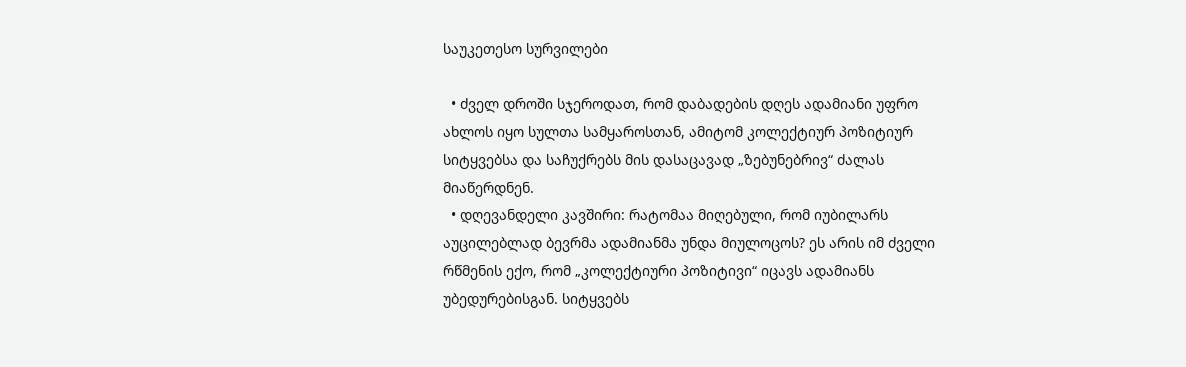საუკეთესო სურვილები

  • ძველ დროში სჯეროდათ, რომ დაბადების დღეს ადამიანი უფრო ახლოს იყო სულთა სამყაროსთან, ამიტომ კოლექტიურ პოზიტიურ სიტყვებსა და საჩუქრებს მის დასაცავად „ზებუნებრივ“ ძალას მიაწერდნენ.
  • დღევანდელი კავშირი: რატომაა მიღებული, რომ იუბილარს აუცილებლად ბევრმა ადამიანმა უნდა მიულოცოს? ეს არის იმ ძველი რწმენის ექო, რომ „კოლექტიური პოზიტივი“ იცავს ადამიანს უბედურებისგან. სიტყვებს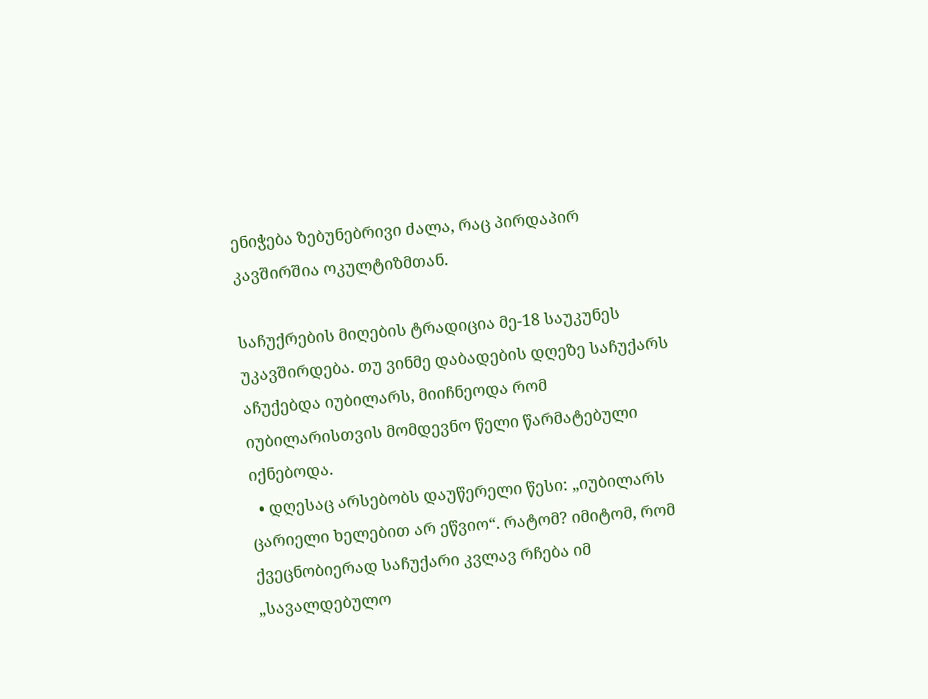ენიჭება ზებუნებრივი ძალა, რაც პირდაპირ კავშირშია ოკულტიზმთან.

საჩუქრების მიღების ტრადიცია მე-18 საუკუნეს უკავშირდება. თუ ვინმე დაბადების დღეზე საჩუქარს აჩუქებდა იუბილარს, მიიჩნეოდა რომ იუბილარისთვის მომდევნო წელი წარმატებული იქნებოდა.
  • დღესაც არსებობს დაუწერელი წესი: „იუბილარს ცარიელი ხელებით არ ეწვიო“. რატომ? იმიტომ, რომ ქვეცნობიერად საჩუქარი კვლავ რჩება იმ „სავალდებულო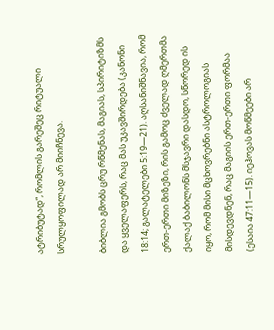ატრიბუტად“, რომლის გარეშეც რიტუალი სრულყოფილად არ მიიჩნევა.

ბიბლია გმობს ცრუ რწმენას, მაგიას, სპირიტიზმს და ყველაფერს, რაც მას უკავშირდება (კანონი 18:14; გალატელები 5:19—21). აღსანიშნავია, რომ ერთ-ერთი მიზეზი, რის გამოც ძველად ღმერთმა ქალაქ ბაბილონს მსჯავრი დასდო, სწორედ ის იყო, რომ მისი მცხოვრებნი ასტროლოგიას მისდევდნენ, რაც მაგიის ერთ-ერთი ფორმაა (ესაია 47:11—15). იეჰოვას მოწმეები არ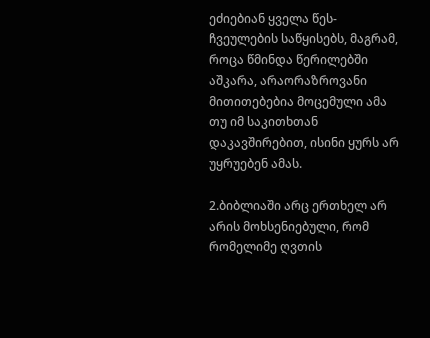ეძიებიან ყველა წეს-ჩვეულების საწყისებს, მაგრამ, როცა წმინდა წერილებში აშკარა, არაორაზროვანი მითითებებია მოცემული ამა თუ იმ საკითხთან დაკავშირებით, ისინი ყურს არ უყრუებენ ამას.

2.ბიბლიაში არც ერთხელ არ არის მოხსენიებული, რომ რომელიმე ღვთის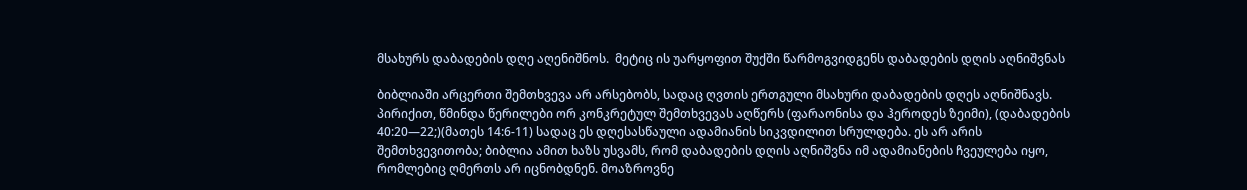მსახურს დაბადების დღე აღენიშნოს.  მეტიც ის უარყოფით შუქში წარმოგვიდგენს დაბადების დღის აღნიშვნას

ბიბლიაში არცერთი შემთხვევა არ არსებობს, სადაც ღვთის ერთგული მსახური დაბადების დღეს აღნიშნავს. პირიქით, წმინდა წერილები ორ კონკრეტულ შემთხვევას აღწერს (ფარაონისა და ჰეროდეს ზეიმი), (დაბადების 40:20—22;)(მათეს 14:6-11) სადაც ეს დღესასწაული ადამიანის სიკვდილით სრულდება. ეს არ არის შემთხვევითობა; ბიბლია ამით ხაზს უსვამს, რომ დაბადების დღის აღნიშვნა იმ ადამიანების ჩვეულება იყო, რომლებიც ღმერთს არ იცნობდნენ. მოაზროვნე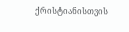ქრისტიანისთვის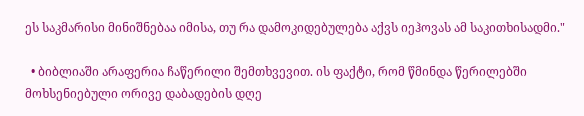ეს საკმარისი მინიშნებაა იმისა, თუ რა დამოკიდებულება აქვს იეჰოვას ამ საკითხისადმი."

  • ბიბლიაში არაფერია ჩაწერილი შემთხვევით. ის ფაქტი, რომ წმინდა წერილებში მოხსენიებული ორივე დაბადების დღე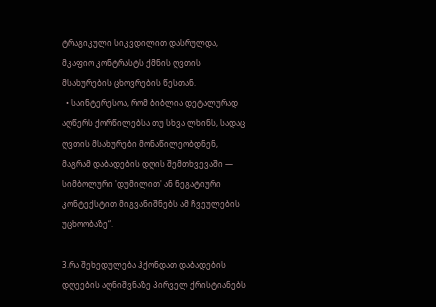ტრაგიკული სიკვდილით დასრულდა, მკაფიო კონტრასტს ქმნის ღვთის მსახურების ცხოვრების წესთან.
  • საინტერესოა, რომ ბიბლია დეტალურად აღწერს ქორწილებსა თუ სხვა ლხინს, სადაც ღვთის მსახურები მონაწილეობდნენ, მაგრამ დაბადების დღის შემთხვევაში — სიმბოლური 'დუმილით' ან ნეგატიური კონტექსტით მიგვანიშნებს ამ ჩვეულების უცხოობაზე“.

3.რა შეხედულება ჰქონდათ დაბადების დღეების აღნიშვნაზე პირველ ქრისტიანებს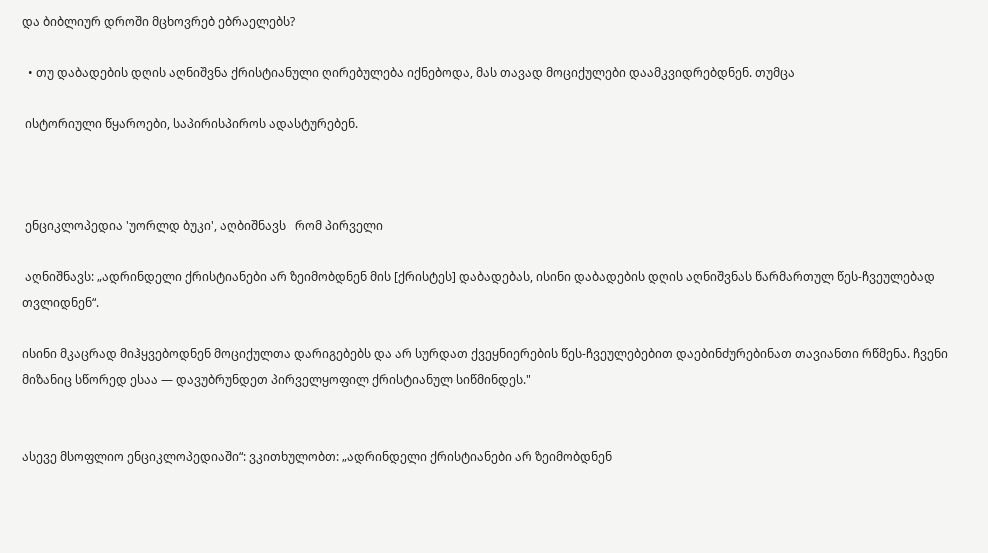და ბიბლიურ დროში მცხოვრებ ებრაელებს?

  • თუ დაბადების დღის აღნიშვნა ქრისტიანული ღირებულება იქნებოდა, მას თავად მოციქულები დაამკვიდრებდნენ. თუმცა

 ისტორიული წყაროები, საპირისპიროს ადასტურებენ.



 ენციკლოპედია 'უორლდ ბუკი', აღბიშნავს   რომ პირველი

 აღნიშნავს: „ადრინდელი ქრისტიანები არ ზეიმობდნენ მის [ქრისტეს] დაბადებას, ისინი დაბადების დღის აღნიშვნას წარმართულ წეს-ჩვეულებად თვლიდნენ“.

ისინი მკაცრად მიჰყვებოდნენ მოციქულთა დარიგებებს და არ სურდათ ქვეყნიერების წეს-ჩვეულებებით დაებინძურებინათ თავიანთი რწმენა. ჩვენი მიზანიც სწორედ ესაა — დავუბრუნდეთ პირველყოფილ ქრისტიანულ სიწმინდეს."


ასევე მსოფლიო ენციკლოპედიაში“: ვკითხულობთ: „ადრინდელი ქრისტიანები არ ზეიმობდნენ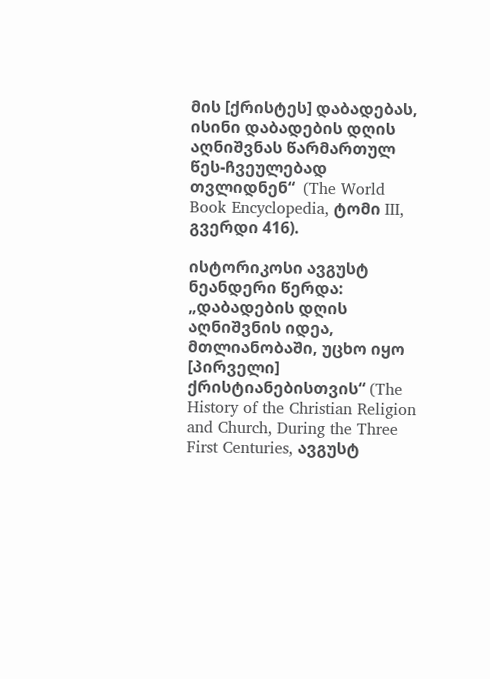მის [ქრისტეს] დაბადებას, ისინი დაბადების დღის აღნიშვნას წარმართულ წეს-ჩვეულებად თვლიდნენ“  (The World Book Encyclopedia, ტომი III, გვერდი 416).

ისტორიკოსი ავგუსტ ნეანდერი წერდა: „დაბადების დღის აღნიშვნის იდეა, მთლიანობაში, უცხო იყო [პირველი] ქრისტიანებისთვის“ (The History of the Christian Religion and Church, During the Three First Centuries, ავგუსტ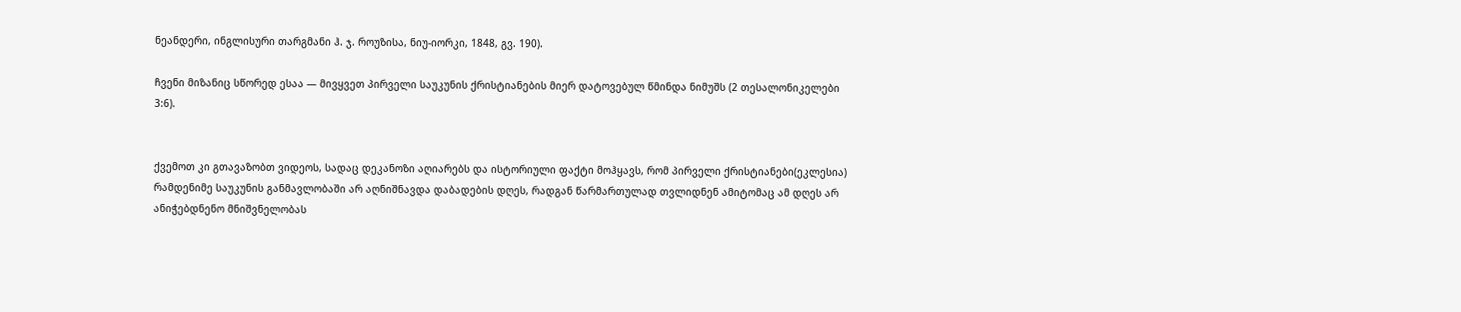ნეანდერი, ინგლისური თარგმანი ჰ. ჯ. როუზისა, ნიუ-იორკი, 1848, გვ. 190).

ჩვენი მიზანიც სწორედ ესაა — მივყვეთ პირველი საუკუნის ქრისტიანების მიერ დატოვებულ წმინდა ნიმუშს (2 თესალონიკელები 3:6).


ქვემოთ კი გთავაზობთ ვიდეოს, სადაც დეკანოზი აღიარებს და ისტორიული ფაქტი მოჰყავს, რომ პირველი ქრისტიანები(ეკლესია) რამდენიმე საუკუნის განმავლობაში არ აღნიშნავდა დაბადების დღეს, რადგან წარმართულად თვლიდნენ ამიტომაც ამ დღეს არ ანიჭებდნენო მნიშვნელობას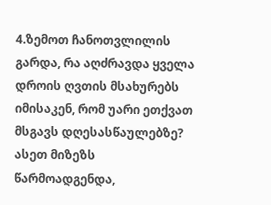4.ზემოთ ჩანოთვლილის გარდა, რა აღძრავდა ყველა დროის ღვთის მსახურებს იმისაკენ, რომ უარი ეთქვათ მსგავს დღესასწაულებზე? ასეთ მიზეზს წარმოადგენდა,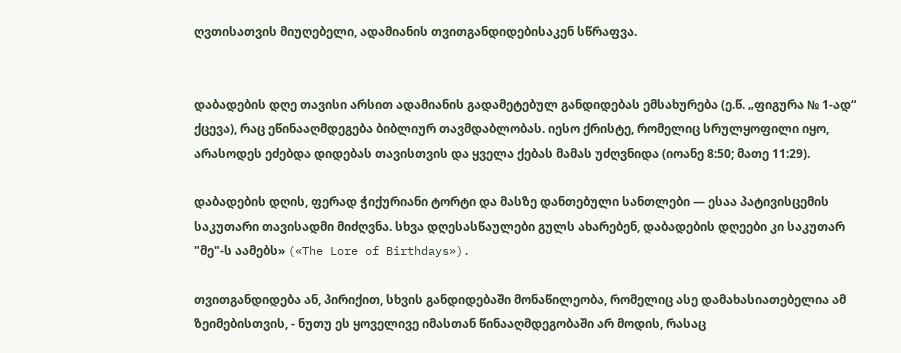ღვთისათვის მიუღებელი, ადამიანის თვითგანდიდებისაკენ სწრაფვა.


დაბადების დღე თავისი არსით ადამიანის გადამეტებულ განდიდებას ემსახურება (ე.წ. „ფიგურა № 1-ად“ ქცევა), რაც ეწინააღმდეგება ბიბლიურ თავმდაბლობას. იესო ქრისტე, რომელიც სრულყოფილი იყო, არასოდეს ეძებდა დიდებას თავისთვის და ყველა ქებას მამას უძღვნიდა (იოანე 8:50; მათე 11:29).

დაბადების დღის, ფერად ჭიქურიანი ტორტი და მასზე დანთებული სანთლები — ესაა პატივისცემის საკუთარი თავისადმი მიძღვნა. სხვა დღესასწაულები გულს ახარებენ, დაბადების დღეები კი საკუთარ "მე"-ს აამებს» («The Lore of Birthdays»).

თვითგანდიდება ან, პირიქით, სხვის განდიდებაში მონაწილეობა, რომელიც ასე დამახასიათებელია ამ ზეიმებისთვის, - ნუთუ ეს ყოველივე იმასთან წინააღმდეგობაში არ მოდის, რასაც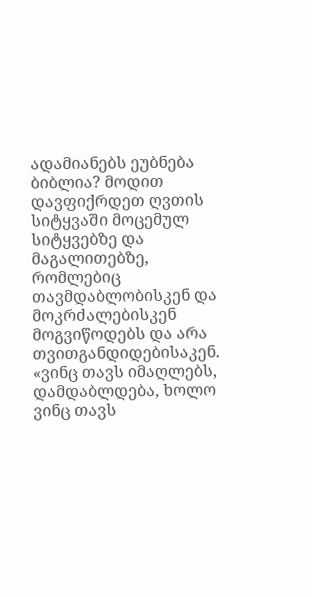ადამიანებს ეუბნება ბიბლია? მოდით დავფიქრდეთ ღვთის სიტყვაში მოცემულ სიტყვებზე და მაგალითებზე, რომლებიც თავმდაბლობისკენ და მოკრძალებისკენ მოგვიწოდებს და არა თვითგანდიდებისაკენ.   «ვინც თავს იმაღლებს, დამდაბლდება, ხოლო ვინც თავს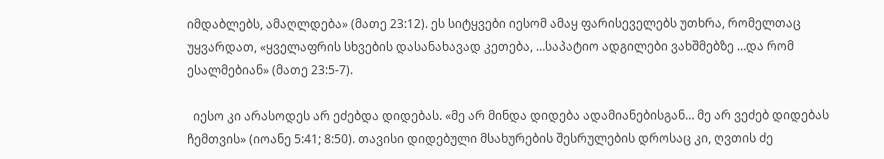იმდაბლებს, ამაღლდება» (მათე 23:12). ეს სიტყვები იესომ ამაყ ფარისეველებს უთხრა, რომელთაც უყვარდათ, «ყველაფრის სხვების დასანახავად კეთება, …საპატიო ადგილები ვახშმებზე …და რომ ესალმებიან» (მათე 23:5-7).

  იესო კი არასოდეს არ ეძებდა დიდებას. «მე არ მინდა დიდება ადამიანებისგან… მე არ ვეძებ დიდებას ჩემთვის» (იოანე 5:41; 8:50). თავისი დიდებული მსახურების შესრულების დროსაც კი, ღვთის ძე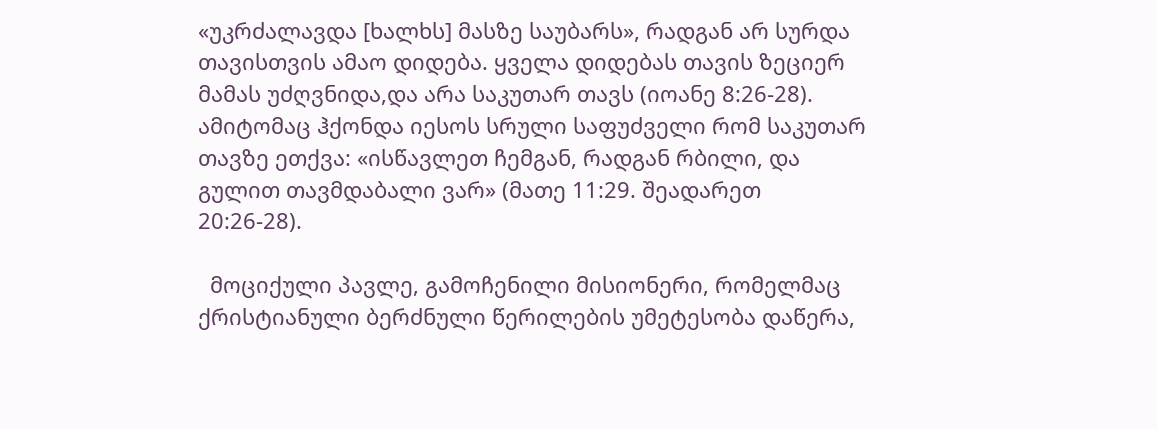«უკრძალავდა [ხალხს] მასზე საუბარს», რადგან არ სურდა თავისთვის ამაო დიდება. ყველა დიდებას თავის ზეციერ მამას უძღვნიდა,და არა საკუთარ თავს (იოანე 8:26-28). ამიტომაც ჰქონდა იესოს სრული საფუძველი რომ საკუთარ თავზე ეთქვა: «ისწავლეთ ჩემგან, რადგან რბილი, და გულით თავმდაბალი ვარ» (მათე 11:29. შეადარეთ 20:26-28).

  მოციქული პავლე, გამოჩენილი მისიონერი, რომელმაც ქრისტიანული ბერძნული წერილების უმეტესობა დაწერა,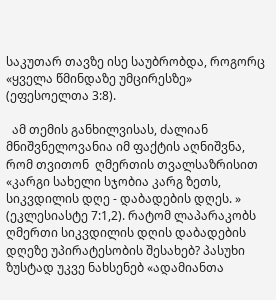საკუთარ თავზე ისე საუბრობდა, როგორც «ყველა წმინდაზე უმცირესზე» (ეფესოელთა 3:8).

  ამ თემის განხილვისას, ძალიან მნიშვნელოვანია იმ ფაქტის აღნიშვნა, რომ თვითონ  ღმერთის თვალსაზრისით «კარგი სახელი სჯობია კარგ ზეთს, სიკვდილის დღე - დაბადების დღეს. » (ეკლესიასტე 7:1,2). რატომ ლაპარაკობს ღმერთი სიკვდილის დღის დაბადების დღეზე უპირატესობის შესახებ? პასუხი ზუსტად უკვე ნახსენებ «ადამიანთა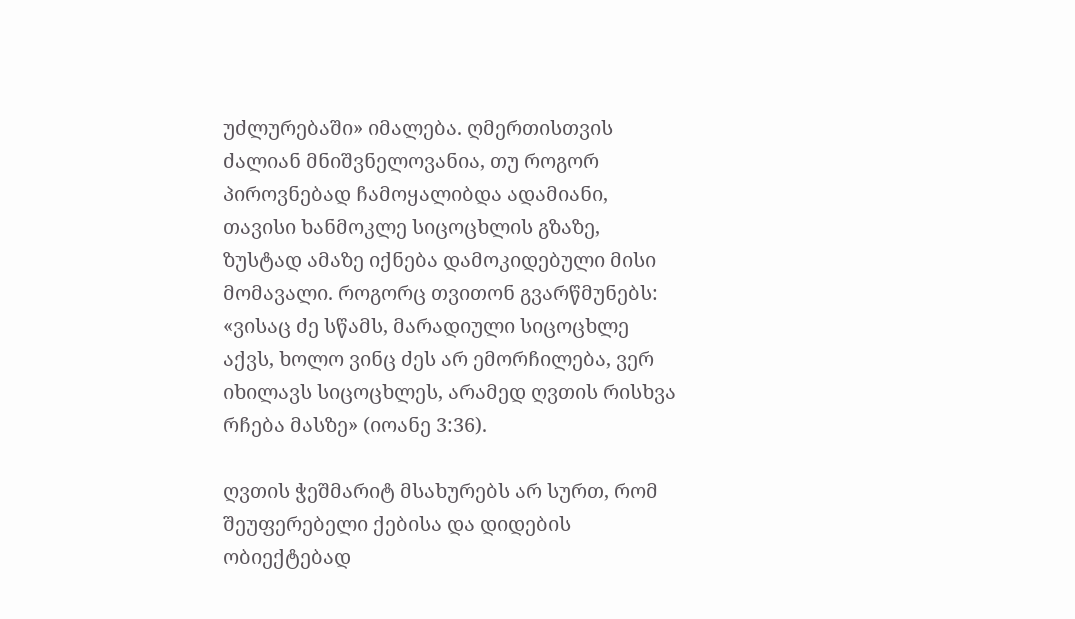უძლურებაში» იმალება. ღმერთისთვის ძალიან მნიშვნელოვანია, თუ როგორ პიროვნებად ჩამოყალიბდა ადამიანი, თავისი ხანმოკლე სიცოცხლის გზაზე, ზუსტად ამაზე იქნება დამოკიდებული მისი მომავალი. როგორც თვითონ გვარწმუნებს: «ვისაც ძე სწამს, მარადიული სიცოცხლე აქვს, ხოლო ვინც ძეს არ ემორჩილება, ვერ იხილავს სიცოცხლეს, არამედ ღვთის რისხვა რჩება მასზე» (იოანე 3:36).

ღვთის ჭეშმარიტ მსახურებს არ სურთ, რომ შეუფერებელი ქებისა და დიდების ობიექტებად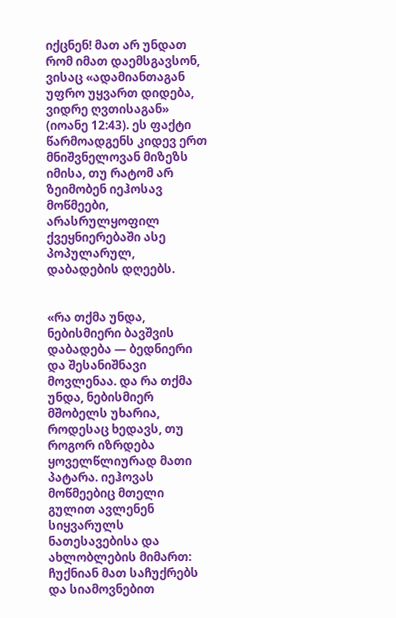იქცნენ! მათ არ უნდათ რომ იმათ დაემსგავსონ, ვისაც «ადამიანთაგან უფრო უყვართ დიდება, ვიდრე ღვთისაგან» (იოანე 12:43). ეს ფაქტი წარმოადგენს კიდევ ერთ მნიშვნელოვან მიზეზს იმისა, თუ რატომ არ ზეიმობენ იეჰოსავ მოწმეები, არასრულყოფილ ქვეყნიერებაში ასე პოპულარულ, დაბადების დღეებს.


«რა თქმა უნდა, ნებისმიერი ბავშვის დაბადება — ბედნიერი და შესანიშნავი მოვლენაა. და რა თქმა უნდა, ნებისმიერ მშობელს უხარია, როდესაც ხედავს, თუ როგორ იზრდება ყოველწლიურად მათი პატარა. იეჰოვას მოწმეებიც მთელი გულით ავლენენ სიყვარულს ნათესავებისა და ახლობლების მიმართ: ჩუქნიან მათ საჩუქრებს და სიამოვნებით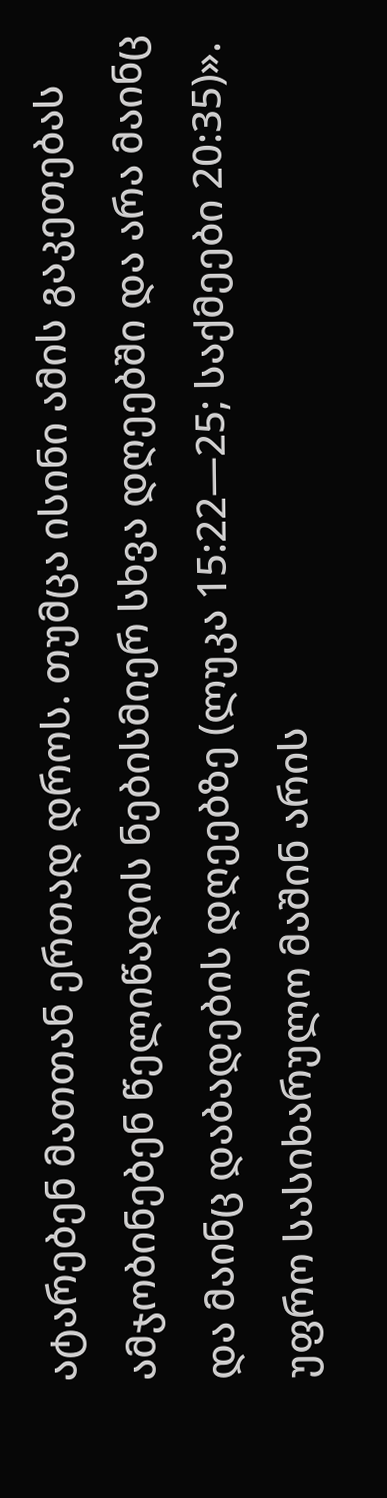ატარებენ მათთან ერთად დროს. თუმცა ისინი ამის გაკეთებას ამჯობინებენ წელიწადის ნებისმიერ სხვა დღეებში და არა მაინც და მაინც დაბადების დღეებზე (ლუკა 15:22—25; საქმეები 20:35)». უფრო სასიხარულო მაშინ არის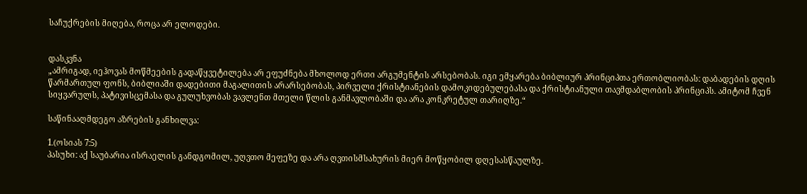საჩუქრების მიღება, როცა არ ელოდები.


დასკვნა
„ამრიგად, იეჰოვას მოწმეების გადაწყვეტილება არ ეფუძნება მხოლოდ ერთი არგუმენტის არსებობას. იგი ემყარება ბიბლიურ პრინციპთა ერთობლიობას: დაბადების დღის წარმართულ ფონს, ბიბლიაში დადებითი მაგალითის არარსებობას, პირველი ქრისტიანების დამოკიდებულებასა და ქრისტიანული თავმდაბლობის პრინციპს. ამიტომ ჩვენ სიყვარულს, პატივისცემასა და გულუხვობას ვავლენთ მთელი წლის განმავლობაში და არა კონკრეტულ თარიღზე.“

საწინააღმდეგო აზრების განხილვა:

1.(ოსიას 7:5)
პასუხი: აქ საუბარია ისრაელის განდგომილ, უღვთო მეფეზე და არა ღვთისმსახურის მიერ მოწყობილ დღესასწაულზე.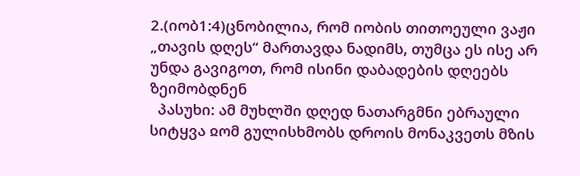2.(იობ1:4)ცნობილია, რომ იობის თითოეული ვაჟი „თავის დღეს“ მართავდა ნადიმს, თუმცა ეს ისე არ უნდა გავიგოთ, რომ ისინი დაბადების დღეებს ზეიმობდნენ
  პასუხი: ამ მუხლში დღედ ნათარგმნი ებრაული სიტყვა ჲომ გულისხმობს დროის მონაკვეთს მზის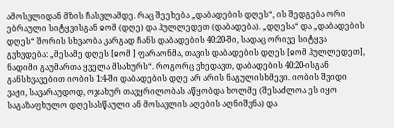ამოსვლიდან მზის ჩასვლამდე. რაც შეეხება „დაბადების დღეს“, ის შედგება ორი ებრაული სიტყვისგან ჲომ (დღე) და ჰულლედეთ (დაბადება). „დღესა“ და „დაბადების დღეს“ შორის სხვაობა კარგად ჩანს დაბადების 40:20-ში, სადაც ორივე სიტყვა გვხვდება: „მესამე დღეს [ჲომ ] ფარაონმა, თავის დაბადების დღეს [ჲომ ჰულლედეთ], ნადიმი გაუმართა ყველა მსახურს“. როგორც ვხედავთ, დაბადების 40:20-ისგან განსხვავებით იობის 1:4-ში დაბადების დღე არ არის ნაგულისხმევი. იობის შვიდი ვაჟი, სავარაუდოდ, ოჯახურ თავყრილობას აწყობდა ხოლმე (შესაძლოა ეს იყო საგაზაფხულო დღესასწაული ან მოსავლის აღების აღნიშვნა) და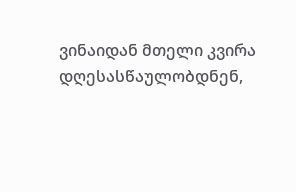ვინაიდან მთელი კვირა დღესასწაულობდნენ,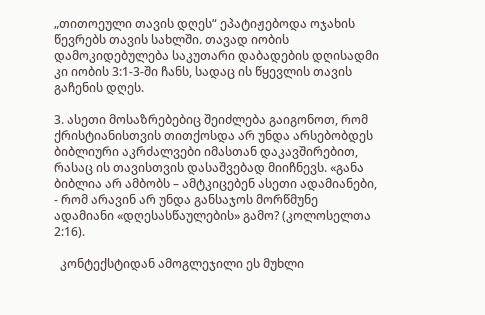„თითოეული თავის დღეს“ ეპატიჟებოდა ოჯახის წევრებს თავის სახლში. თავად იობის დამოკიდებულება საკუთარი დაბადების დღისადმი კი იობის 3:1-3-ში ჩანს, სადაც ის წყევლის თავის გაჩენის დღეს.

3. ასეთი მოსაზრებებიც შეიძლება გაიგონოთ, რომ ქრისტიანისთვის თითქოსდა არ უნდა არსებობდეს ბიბლიური აკრძალვები იმასთან დაკავშირებით, რასაც ის თავისთვის დასაშვებად მიიჩნევს. «განა ბიბლია არ ამბობს – ამტკიცებენ ასეთი ადამიანები, - რომ არავინ არ უნდა განსაჯოს მორწმუნე ადამიანი «დღესასწაულების» გამო? (კოლოსელთა 2:16).

  კონტექსტიდან ამოგლეჯილი ეს მუხლი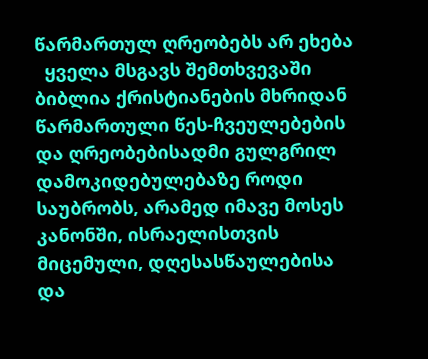წარმართულ ღრეობებს არ ეხება
  ყველა მსგავს შემთხვევაში ბიბლია ქრისტიანების მხრიდან წარმართული წეს-ჩვეულებების და ღრეობებისადმი გულგრილ დამოკიდებულებაზე როდი საუბრობს, არამედ იმავე მოსეს კანონში, ისრაელისთვის მიცემული, დღესასწაულებისა და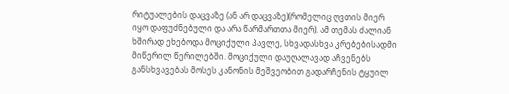რიტუალების დაცვაზე (ან არ დაცვაზე)(რომელიც ღვთის მიერ იყო დაფუძნებული და არა წარმართთა მიერ). ამ თემას ძალიან ხშირად ეხებოდა მოციქული პავლე, სხვადასხვა კრებებისადმი მიწერილ წერილებში. მოციქული დაუღალავად აჩვენებს განსხვავებას მოსეს კანონის მეშვეობით გადარჩენის ტყუილ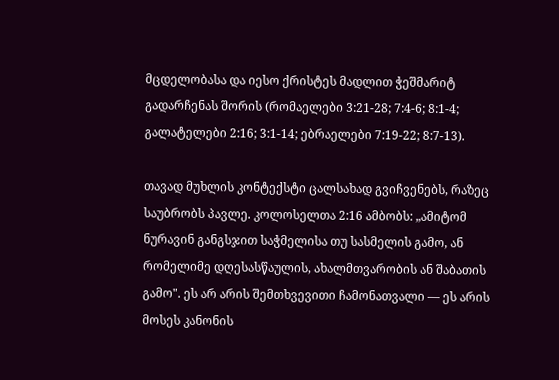მცდელობასა და იესო ქრისტეს მადლით ჭეშმარიტ გადარჩენას შორის (რომაელები 3:21-28; 7:4-6; 8:1-4; გალატელები 2:16; 3:1-14; ებრაელები 7:19-22; 8:7-13).

თავად მუხლის კონტექსტი ცალსახად გვიჩვენებს, რაზეც საუბრობს პავლე. კოლოსელთა 2:16 ამბობს: „ამიტომ ნურავინ განგსჯით საჭმელისა თუ სასმელის გამო, ან რომელიმე დღესასწაულის, ახალმთვარობის ან შაბათის გამო". ეს არ არის შემთხვევითი ჩამონათვალი — ეს არის მოსეს კანონის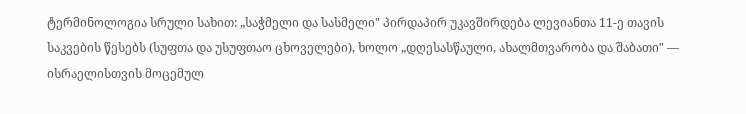ტერმინოლოგია სრული სახით: „საჭმელი და სასმელი" პირდაპირ უკავშირდება ლევიანთა 11-ე თავის საკვების წესებს (სუფთა და უსუფთაო ცხოველები), ხოლო „დღესასწაული, ახალმთვარობა და შაბათი" — ისრაელისთვის მოცემულ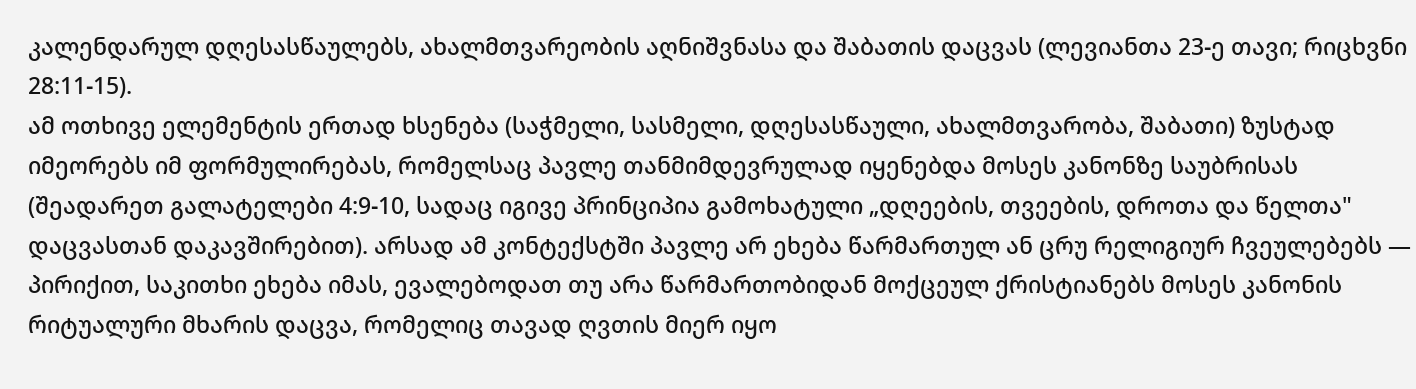კალენდარულ დღესასწაულებს, ახალმთვარეობის აღნიშვნასა და შაბათის დაცვას (ლევიანთა 23-ე თავი; რიცხვნი 28:11-15).
ამ ოთხივე ელემენტის ერთად ხსენება (საჭმელი, სასმელი, დღესასწაული, ახალმთვარობა, შაბათი) ზუსტად იმეორებს იმ ფორმულირებას, რომელსაც პავლე თანმიმდევრულად იყენებდა მოსეს კანონზე საუბრისას (შეადარეთ გალატელები 4:9-10, სადაც იგივე პრინციპია გამოხატული „დღეების, თვეების, დროთა და წელთა" დაცვასთან დაკავშირებით). არსად ამ კონტექსტში პავლე არ ეხება წარმართულ ან ცრუ რელიგიურ ჩვეულებებს — პირიქით, საკითხი ეხება იმას, ევალებოდათ თუ არა წარმართობიდან მოქცეულ ქრისტიანებს მოსეს კანონის რიტუალური მხარის დაცვა, რომელიც თავად ღვთის მიერ იყო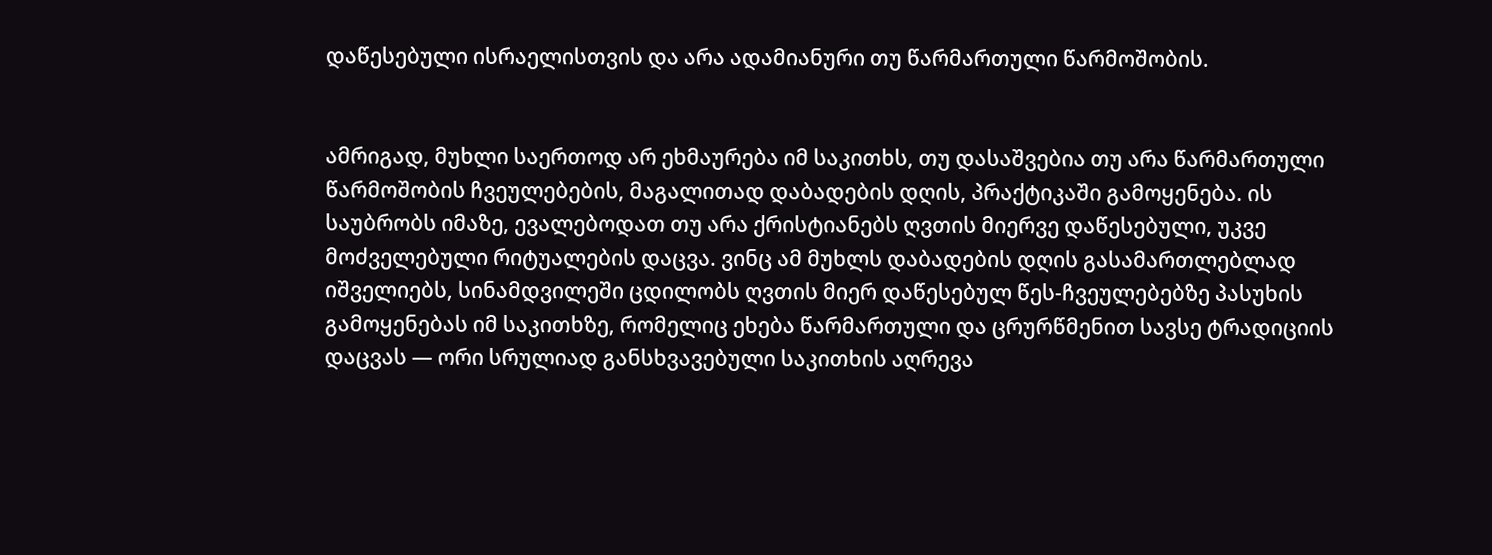დაწესებული ისრაელისთვის და არა ადამიანური თუ წარმართული წარმოშობის.


ამრიგად, მუხლი საერთოდ არ ეხმაურება იმ საკითხს, თუ დასაშვებია თუ არა წარმართული წარმოშობის ჩვეულებების, მაგალითად დაბადების დღის, პრაქტიკაში გამოყენება. ის საუბრობს იმაზე, ევალებოდათ თუ არა ქრისტიანებს ღვთის მიერვე დაწესებული, უკვე მოძველებული რიტუალების დაცვა. ვინც ამ მუხლს დაბადების დღის გასამართლებლად იშველიებს, სინამდვილეში ცდილობს ღვთის მიერ დაწესებულ წეს-ჩვეულებებზე პასუხის გამოყენებას იმ საკითხზე, რომელიც ეხება წარმართული და ცრურწმენით სავსე ტრადიციის დაცვას — ორი სრულიად განსხვავებული საკითხის აღრევა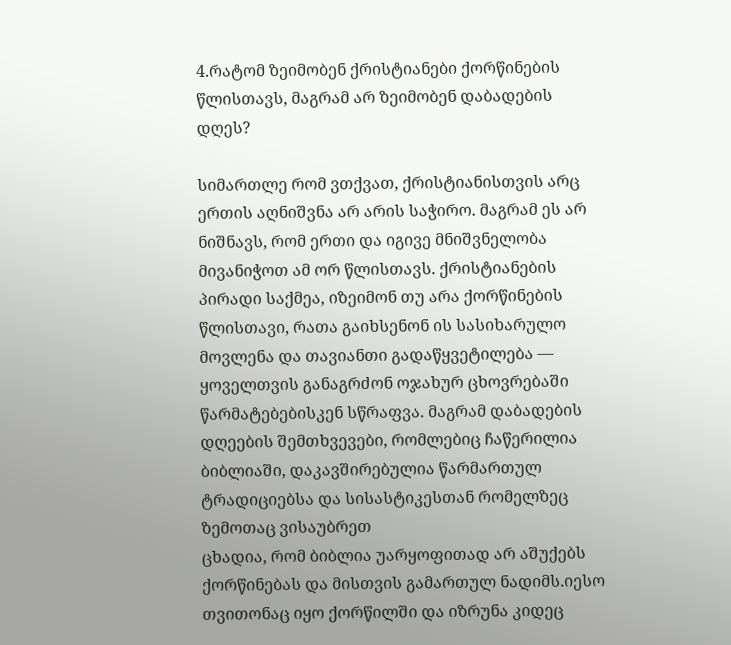4.რატომ ზეიმობენ ქრისტიანები ქორწინების წლისთავს, მაგრამ არ ზეიმობენ დაბადების დღეს?

სიმართლე რომ ვთქვათ, ქრისტიანისთვის არც ერთის აღნიშვნა არ არის საჭირო. მაგრამ ეს არ ნიშნავს, რომ ერთი და იგივე მნიშვნელობა მივანიჭოთ ამ ორ წლისთავს. ქრისტიანების პირადი საქმეა, იზეიმონ თუ არა ქორწინების წლისთავი, რათა გაიხსენონ ის სასიხარულო მოვლენა და თავიანთი გადაწყვეტილება — ყოველთვის განაგრძონ ოჯახურ ცხოვრებაში წარმატებებისკენ სწრაფვა. მაგრამ დაბადების დღეების შემთხვევები, რომლებიც ჩაწერილია ბიბლიაში, დაკავშირებულია წარმართულ ტრადიციებსა და სისასტიკესთან რომელზეც ზემოთაც ვისაუბრეთ
ცხადია, რომ ბიბლია უარყოფითად არ აშუქებს ქორწინებას და მისთვის გამართულ ნადიმს.იესო თვითონაც იყო ქორწილში და იზრუნა კიდეც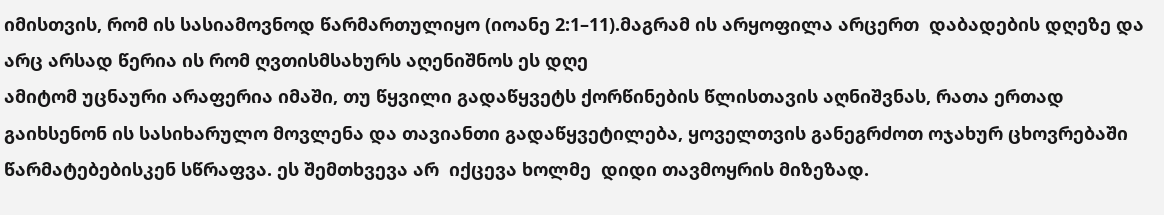იმისთვის, რომ ის სასიამოვნოდ წარმართულიყო (იოანე 2:1–11).მაგრამ ის არყოფილა არცერთ  დაბადების დღეზე და არც არსად წერია ის რომ ღვთისმსახურს აღენიშნოს ეს დღე
ამიტომ უცნაური არაფერია იმაში, თუ წყვილი გადაწყვეტს ქორწინების წლისთავის აღნიშვნას, რათა ერთად გაიხსენონ ის სასიხარულო მოვლენა და თავიანთი გადაწყვეტილება, ყოველთვის განეგრძოთ ოჯახურ ცხოვრებაში წარმატებებისკენ სწრაფვა. ეს შემთხვევა არ  იქცევა ხოლმე  დიდი თავმოყრის მიზეზად.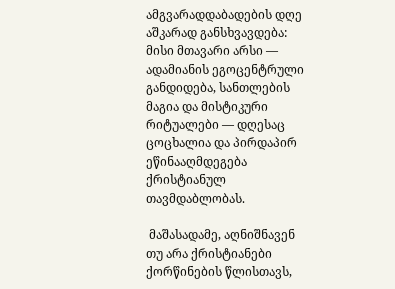ამგვარადდაბადების დღე აშკარად განსხვავდება: მისი მთავარი არსი — ადამიანის ეგოცენტრული განდიდება, სანთლების მაგია და მისტიკური რიტუალები — დღესაც ცოცხალია და პირდაპირ ეწინააღმდეგება ქრისტიანულ თავმდაბლობას.

 მაშასადამე, აღნიშნავენ თუ არა ქრისტიანები ქორწინების წლისთავს,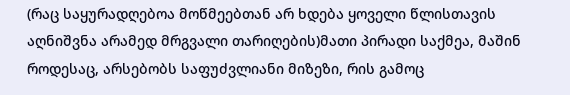(რაც საყურადღებოა მოწმეებთან არ ხდება ყოველი წლისთავის აღნიშვნა არამედ მრგვალი თარიღების)მათი პირადი საქმეა, მაშინ როდესაც, არსებობს საფუძვლიანი მიზეზი, რის გამოც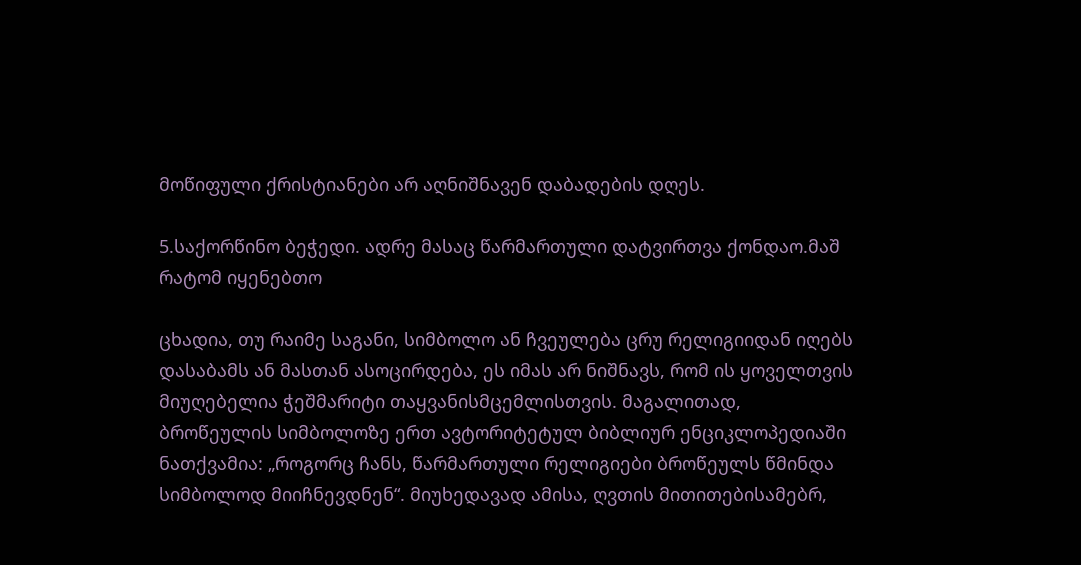მოწიფული ქრისტიანები არ აღნიშნავენ დაბადების დღეს.

5.საქორწინო ბეჭედი. ადრე მასაც წარმართული დატვირთვა ქონდაო.მაშ რატომ იყენებთო

ცხადია, თუ რაიმე საგანი, სიმბოლო ან ჩვეულება ცრუ რელიგიიდან იღებს დასაბამს ან მასთან ასოცირდება, ეს იმას არ ნიშნავს, რომ ის ყოველთვის მიუღებელია ჭეშმარიტი თაყვანისმცემლისთვის. მაგალითად, ბროწეულის სიმბოლოზე ერთ ავტორიტეტულ ბიბლიურ ენციკლოპედიაში ნათქვამია: „როგორც ჩანს, წარმართული რელიგიები ბროწეულს წმინდა სიმბოლოდ მიიჩნევდნენ“. მიუხედავად ამისა, ღვთის მითითებისამებრ,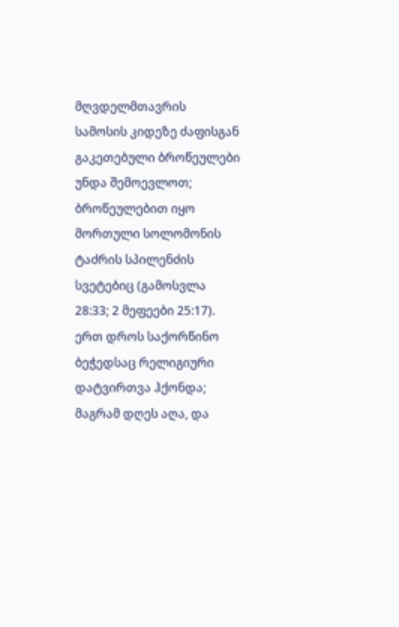მღვდელმთავრის სამოსის კიდეზე ძაფისგან გაკეთებული ბროწეულები უნდა შემოევლოთ; ბროწეულებით იყო მორთული სოლომონის ტაძრის სპილენძის სვეტებიც (გამოსვლა 28:33; 2 მეფეები 25:17). ერთ დროს საქორწინო ბეჭედსაც რელიგიური დატვირთვა ჰქონდა; მაგრამ დღეს აღა, და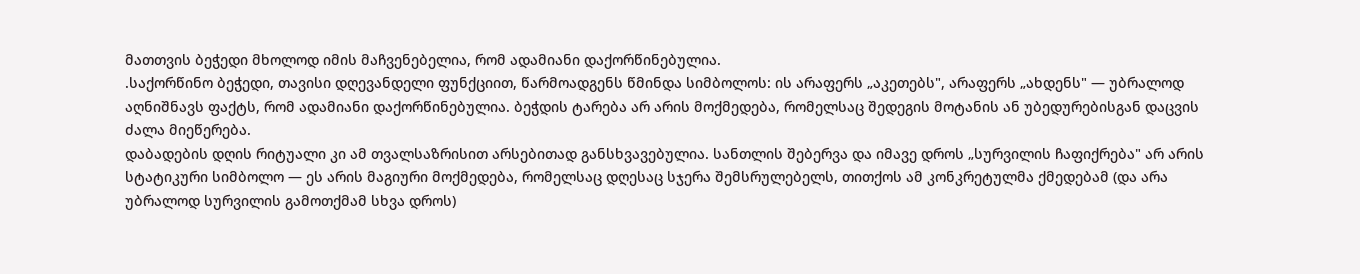მათთვის ბეჭედი მხოლოდ იმის მაჩვენებელია, რომ ადამიანი დაქორწინებულია.
.საქორწინო ბეჭედი, თავისი დღევანდელი ფუნქციით, წარმოადგენს წმინდა სიმბოლოს: ის არაფერს „აკეთებს", არაფერს „ახდენს" — უბრალოდ აღნიშნავს ფაქტს, რომ ადამიანი დაქორწინებულია. ბეჭდის ტარება არ არის მოქმედება, რომელსაც შედეგის მოტანის ან უბედურებისგან დაცვის ძალა მიეწერება.
დაბადების დღის რიტუალი კი ამ თვალსაზრისით არსებითად განსხვავებულია. სანთლის შებერვა და იმავე დროს „სურვილის ჩაფიქრება" არ არის სტატიკური სიმბოლო — ეს არის მაგიური მოქმედება, რომელსაც დღესაც სჯერა შემსრულებელს, თითქოს ამ კონკრეტულმა ქმედებამ (და არა უბრალოდ სურვილის გამოთქმამ სხვა დროს)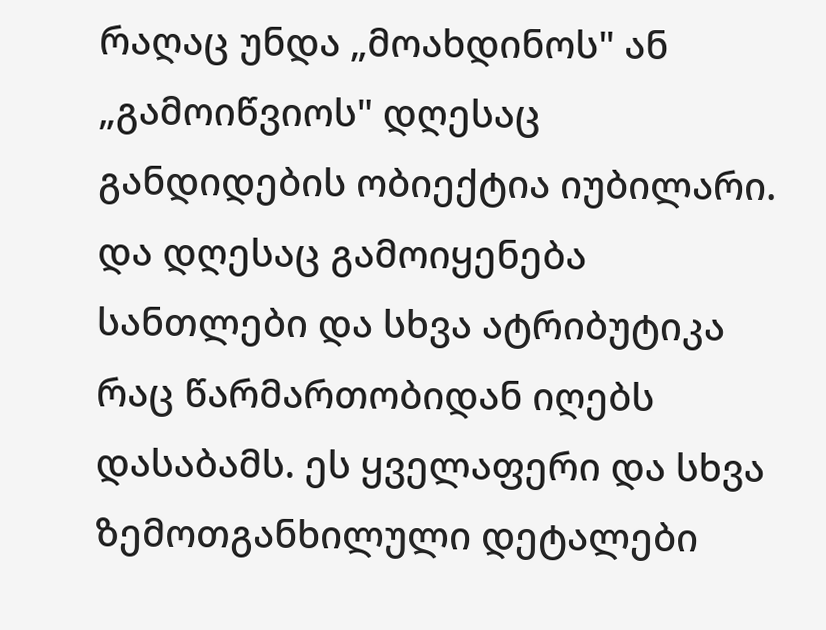რაღაც უნდა „მოახდინოს" ან „გამოიწვიოს" დღესაც განდიდების ობიექტია იუბილარი. და დღესაც გამოიყენება სანთლები და სხვა ატრიბუტიკა რაც წარმართობიდან იღებს დასაბამს. ეს ყველაფერი და სხვა ზემოთგანხილული დეტალები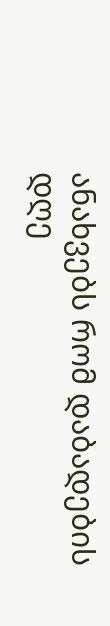ანახვებს რომ დაბადების დღე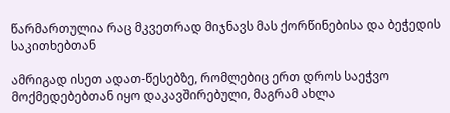წარმართულია რაც მკვეთრად მიჯნავს მას ქორწინებისა და ბეჭედის საკითხებთან

ამრიგად ისეთ ადათ-წესებზე, რომლებიც ერთ დროს საეჭვო მოქმედებებთან იყო დაკავშირებული, მაგრამ ახლა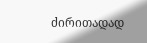ძირითადად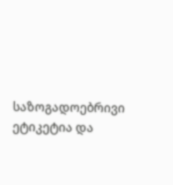საზოგადოებრივი ეტიკეტია და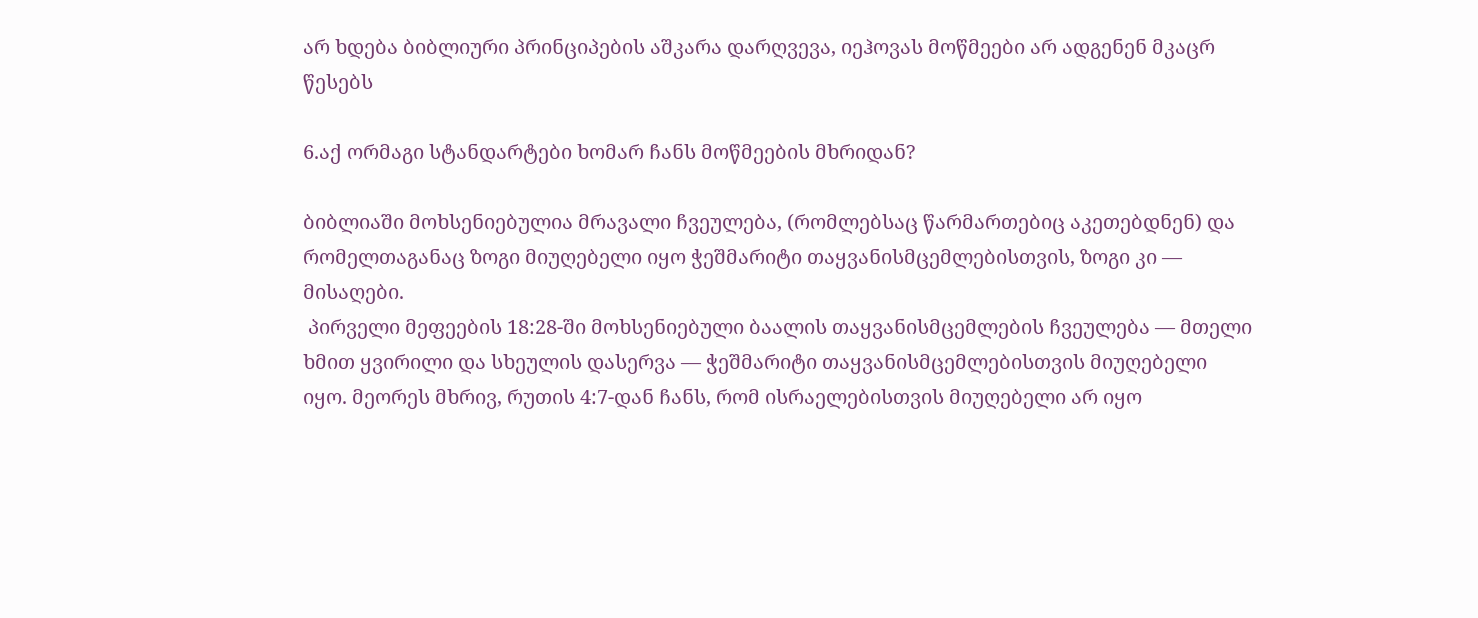არ ხდება ბიბლიური პრინციპების აშკარა დარღვევა, იეჰოვას მოწმეები არ ადგენენ მკაცრ წესებს

6.აქ ორმაგი სტანდარტები ხომარ ჩანს მოწმეების მხრიდან?

ბიბლიაში მოხსენიებულია მრავალი ჩვეულება, (რომლებსაც წარმართებიც აკეთებდნენ) და  რომელთაგანაც ზოგი მიუღებელი იყო ჭეშმარიტი თაყვანისმცემლებისთვის, ზოგი კი — მისაღები.
 პირველი მეფეების 18:28-ში მოხსენიებული ბაალის თაყვანისმცემლების ჩვეულება — მთელი ხმით ყვირილი და სხეულის დასერვა — ჭეშმარიტი თაყვანისმცემლებისთვის მიუღებელი იყო. მეორეს მხრივ, რუთის 4:7-დან ჩანს, რომ ისრაელებისთვის მიუღებელი არ იყო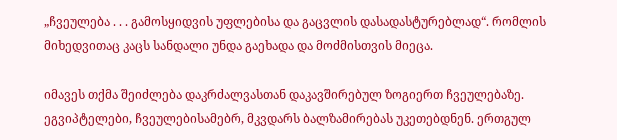„ჩვეულება . . . გამოსყიდვის უფლებისა და გაცვლის დასადასტურებლად“. რომლის მიხედვითაც კაცს სანდალი უნდა გაეხადა და მოძმისთვის მიეცა.

იმავეს თქმა შეიძლება დაკრძალვასთან დაკავშირებულ ზოგიერთ ჩვეულებაზე. ეგვიპტელები, ჩვეულებისამებრ, მკვდარს ბალზამირებას უკეთებდნენ. ერთგულ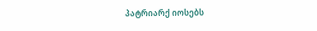პატრიარქ იოსებს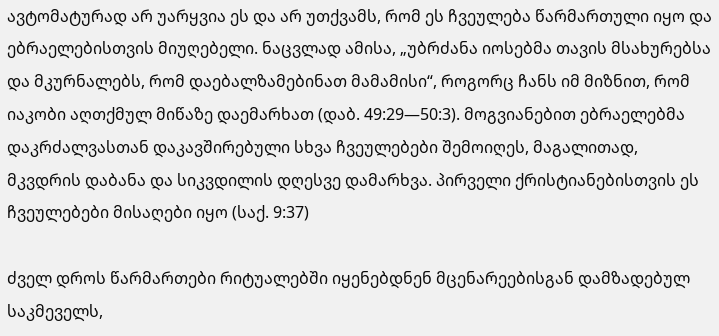ავტომატურად არ უარყვია ეს და არ უთქვამს, რომ ეს ჩვეულება წარმართული იყო და ებრაელებისთვის მიუღებელი. ნაცვლად ამისა, „უბრძანა იოსებმა თავის მსახურებსა და მკურნალებს, რომ დაებალზამებინათ მამამისი“, როგორც ჩანს იმ მიზნით, რომ იაკობი აღთქმულ მიწაზე დაემარხათ (დაბ. 49:29—50:3). მოგვიანებით ებრაელებმა დაკრძალვასთან დაკავშირებული სხვა ჩვეულებები შემოიღეს, მაგალითად, მკვდრის დაბანა და სიკვდილის დღესვე დამარხვა. პირველი ქრისტიანებისთვის ეს ჩვეულებები მისაღები იყო (საქ. 9:37)

ძველ დროს წარმართები რიტუალებში იყენებდნენ მცენარეებისგან დამზადებულ საკმეველს,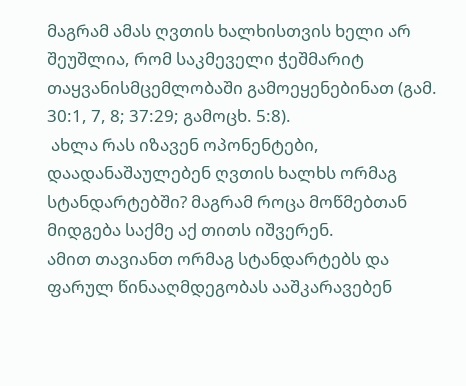მაგრამ ამას ღვთის ხალხისთვის ხელი არ შეუშლია, რომ საკმეველი ჭეშმარიტ თაყვანისმცემლობაში გამოეყენებინათ (გამ. 30:1, 7, 8; 37:29; გამოცხ. 5:8).
 ახლა რას იზავენ ოპონენტები, დაადანაშაულებენ ღვთის ხალხს ორმაგ სტანდარტებში? მაგრამ როცა მოწმებთან მიდგება საქმე აქ თითს იშვერენ.
ამით თავიანთ ორმაგ სტანდარტებს და ფარულ წინააღმდეგობას ააშკარავებენ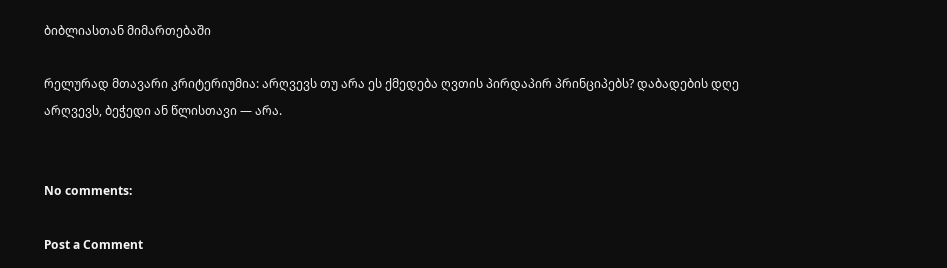ბიბლიასთან მიმართებაში

რელურად მთავარი კრიტერიუმია: არღვევს თუ არა ეს ქმედება ღვთის პირდაპირ პრინციპებს? დაბადების დღე არღვევს, ბეჭედი ან წლისთავი — არა.


No comments:

Post a Comment